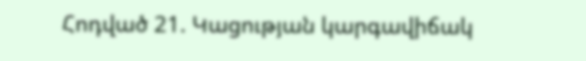Հոդված 21. Կացության կարգավիճակ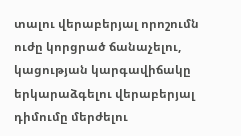տալու վերաբերյալ որոշումն ուժը կորցրած ճանաչելու, կացության կարգավիճակը երկարաձգելու վերաբերյալ դիմումը մերժելու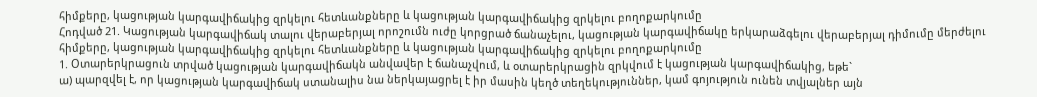հիմքերը, կացության կարգավիճակից զրկելու հետևանքները և կացության կարգավիճակից զրկելու բողոքարկումը
Հոդված 21. Կացության կարգավիճակ տալու վերաբերյալ որոշումն ուժը կորցրած ճանաչելու, կացության կարգավիճակը երկարաձգելու վերաբերյալ դիմումը մերժելու հիմքերը, կացության կարգավիճակից զրկելու հետևանքները և կացության կարգավիճակից զրկելու բողոքարկումը
1. Օտարերկրացուն տրված կացության կարգավիճակն անվավեր է ճանաչվում, և օտարերկրացին զրկվում է կացության կարգավիճակից, եթե`
ա) պարզվել է, որ կացության կարգավիճակ ստանալիս նա ներկայացրել է իր մասին կեղծ տեղեկություններ, կամ գոյություն ունեն տվյալներ այն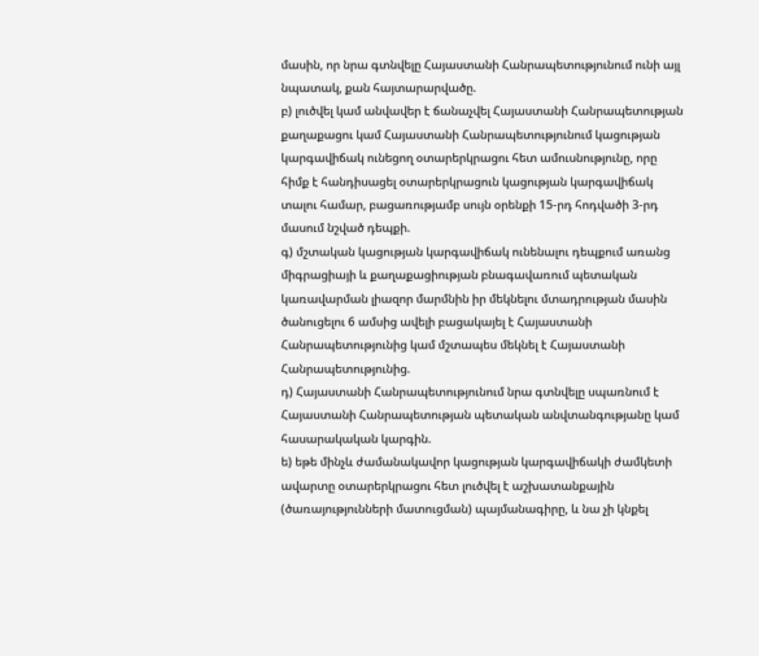մասին, որ նրա գտնվելը Հայաստանի Հանրապետությունում ունի այլ նպատակ, քան հայտարարվածը.
բ) լուծվել կամ անվավեր է ճանաչվել Հայաստանի Հանրապետության քաղաքացու կամ Հայաստանի Հանրապետությունում կացության կարգավիճակ ունեցող օտարերկրացու հետ ամուսնությունը, որը հիմք է հանդիսացել օտարերկրացուն կացության կարգավիճակ տալու համար, բացառությամբ սույն օրենքի 15-րդ հոդվածի 3-րդ մասում նշված դեպքի.
գ) մշտական կացության կարգավիճակ ունենալու դեպքում առանց միգրացիայի և քաղաքացիության բնագավառում պետական կառավարման լիազոր մարմնին իր մեկնելու մտադրության մասին ծանուցելու 6 ամսից ավելի բացակայել է Հայաստանի Հանրապետությունից կամ մշտապես մեկնել է Հայաստանի Հանրապետությունից.
դ) Հայաստանի Հանրապետությունում նրա գտնվելը սպառնում է Հայաստանի Հանրապետության պետական անվտանգությանը կամ հասարակական կարգին.
ե) եթե մինչև ժամանակավոր կացության կարգավիճակի ժամկետի ավարտը օտարերկրացու հետ լուծվել է աշխատանքային (ծառայությունների մատուցման) պայմանագիրը, և նա չի կնքել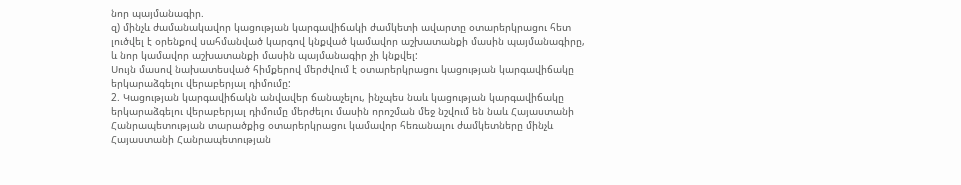նոր պայմանագիր.
զ) մինչև ժամանակավոր կացության կարգավիճակի ժամկետի ավարտը օտարերկրացու հետ լուծվել է օրենքով սահմանված կարգով կնքված կամավոր աշխատանքի մասին պայմանագիրը, և նոր կամավոր աշխատանքի մասին պայմանագիր չի կնքվել:
Սույն մասով նախատեսված հիմքերով մերժվում է օտարերկրացու կացության կարգավիճակը երկարաձգելու վերաբերյալ դիմումը:
2. Կացության կարգավիճակն անվավեր ճանաչելու, ինչպես նաև կացության կարգավիճակը երկարաձգելու վերաբերյալ դիմումը մերժելու մասին որոշման մեջ նշվում են նաև Հայաստանի Հանրապետության տարածքից օտարերկրացու կամավոր հեռանալու ժամկետները մինչև Հայաստանի Հանրապետության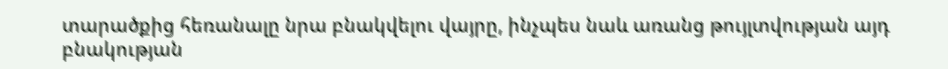տարածքից հեռանալը նրա բնակվելու վայրը, ինչպես նաև առանց թույլտվության այդ բնակության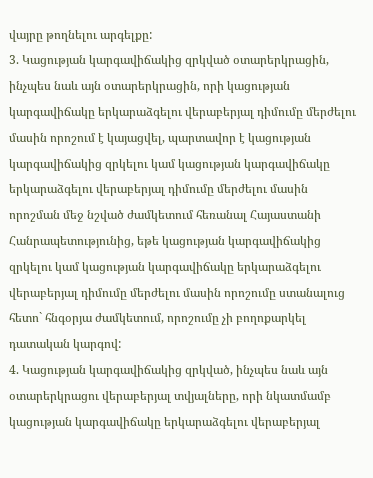վայրը թողնելու արգելքը:
3. Կացության կարգավիճակից զրկված օտարերկրացին, ինչպես նաև այն օտարերկրացին, որի կացության կարգավիճակը երկարաձգելու վերաբերյալ դիմումը մերժելու մասին որոշում է կայացվել, պարտավոր է կացության կարգավիճակից զրկելու կամ կացության կարգավիճակը երկարաձգելու վերաբերյալ դիմումը մերժելու մասին որոշման մեջ նշված ժամկետում հեռանալ Հայաստանի Հանրապետությունից, եթե կացության կարգավիճակից զրկելու կամ կացության կարգավիճակը երկարաձգելու վերաբերյալ դիմումը մերժելու մասին որոշումը ստանալուց հետո` հնգօրյա ժամկետում, որոշումը չի բողոքարկել դատական կարգով:
4. Կացության կարգավիճակից զրկված, ինչպես նաև այն օտարերկրացու վերաբերյալ տվյալները, որի նկատմամբ կացության կարգավիճակը երկարաձգելու վերաբերյալ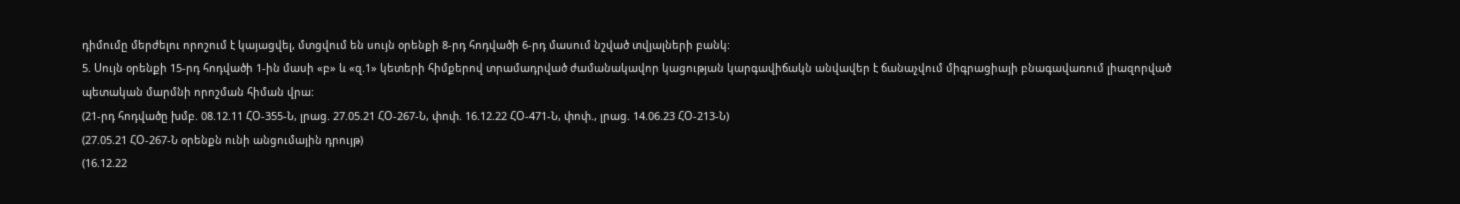դիմումը մերժելու որոշում է կայացվել, մտցվում են սույն օրենքի 8-րդ հոդվածի 6-րդ մասում նշված տվյալների բանկ:
5. Սույն օրենքի 15-րդ հոդվածի 1-ին մասի «բ» և «զ.1» կետերի հիմքերով տրամադրված ժամանակավոր կացության կարգավիճակն անվավեր է ճանաչվում միգրացիայի բնագավառում լիազորված պետական մարմնի որոշման հիման վրա:
(21-րդ հոդվածը խմբ. 08.12.11 ՀՕ-355-Ն, լրաց. 27.05.21 ՀՕ-267-Ն, փոփ. 16.12.22 ՀՕ-471-Ն, փոփ., լրաց. 14.06.23 ՀՕ-213-Ն)
(27.05.21 ՀՕ-267-Ն օրենքն ունի անցումային դրույթ)
(16.12.22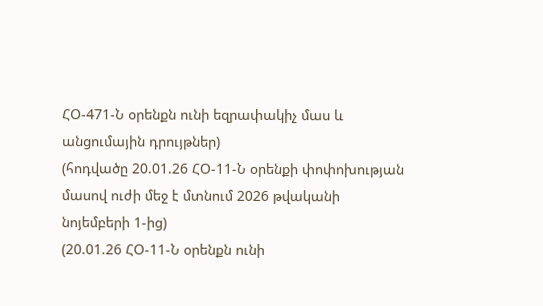ՀՕ-471-Ն օրենքն ունի եզրափակիչ մաս և անցումային դրույթներ)
(հոդվածը 20.01.26 ՀՕ-11-Ն օրենքի փոփոխության մասով ուժի մեջ է մտնում 2026 թվականի նոյեմբերի 1-ից)
(20.01.26 ՀՕ-11-Ն օրենքն ունի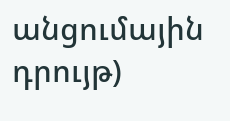անցումային դրույթ)